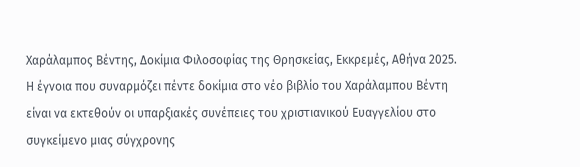Χαράλαμπος Βέντης, Δοκίμια Φιλοσοφίας της Θρησκείας, Εκκρεμές, Αθήνα 2025.
Η έγνοια που συναρμόζει πέντε δοκίμια στο νέο βιβλίο του Χαράλαμπου Βέντη είναι να εκτεθούν οι υπαρξιακές συνέπειες του χριστιανικού Ευαγγελίου στο συγκείμενο μιας σύγχρονης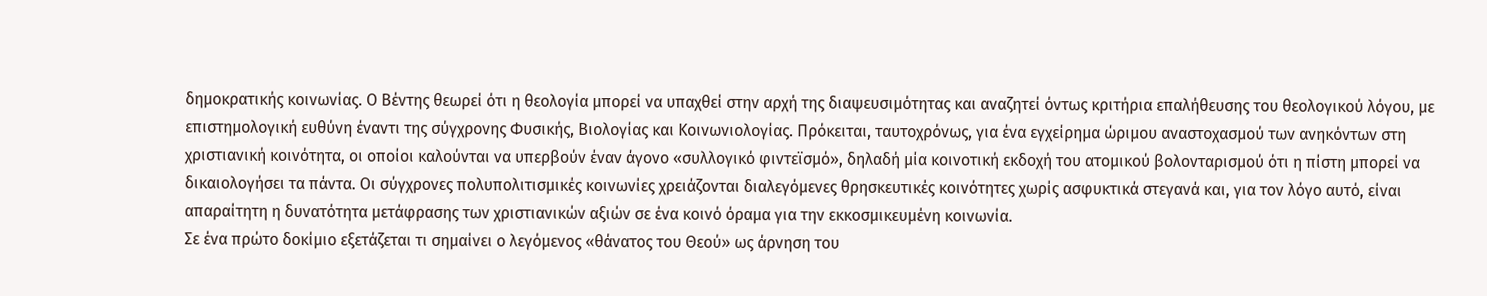δημοκρατικής κοινωνίας. Ο Βέντης θεωρεί ότι η θεολογία μπορεί να υπαχθεί στην αρχή της διαψευσιμότητας και αναζητεί όντως κριτήρια επαλήθευσης του θεολογικού λόγου, με επιστημολογική ευθύνη έναντι της σύγχρονης Φυσικής, Βιολογίας και Κοινωνιολογίας. Πρόκειται, ταυτοχρόνως, για ένα εγχείρημα ώριμου αναστοχασμού των ανηκόντων στη χριστιανική κοινότητα, οι οποίοι καλούνται να υπερβούν έναν άγονο «συλλογικό φιντεϊσμό», δηλαδή μία κοινοτική εκδοχή του ατομικού βολονταρισμού ότι η πίστη μπορεί να δικαιολογήσει τα πάντα. Οι σύγχρονες πολυπολιτισμικές κοινωνίες χρειάζονται διαλεγόμενες θρησκευτικές κοινότητες χωρίς ασφυκτικά στεγανά και, για τον λόγο αυτό, είναι απαραίτητη η δυνατότητα μετάφρασης των χριστιανικών αξιών σε ένα κοινό όραμα για την εκκοσμικευμένη κοινωνία.
Σε ένα πρώτο δοκίμιο εξετάζεται τι σημαίνει ο λεγόμενος «θάνατος του Θεού» ως άρνηση του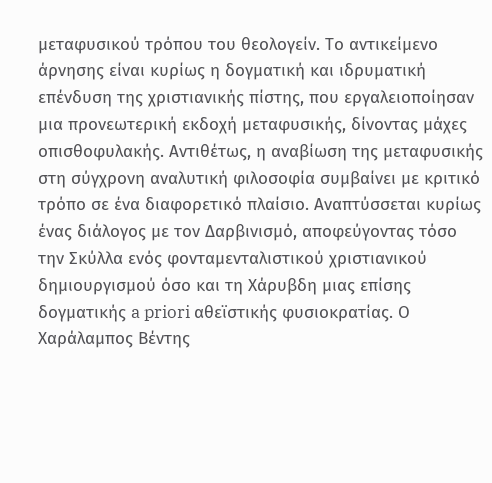μεταφυσικού τρόπου του θεολογείν. Το αντικείμενο άρνησης είναι κυρίως η δογματική και ιδρυματική επένδυση της χριστιανικής πίστης, που εργαλειοποίησαν μια προνεωτερική εκδοχή μεταφυσικής, δίνοντας μάχες οπισθοφυλακής. Αντιθέτως, η αναβίωση της μεταφυσικής στη σύγχρονη αναλυτική φιλοσοφία συμβαίνει με κριτικό τρόπο σε ένα διαφορετικό πλαίσιο. Αναπτύσσεται κυρίως ένας διάλογος με τον Δαρβινισμό, αποφεύγοντας τόσο την Σκύλλα ενός φονταμενταλιστικού χριστιανικού δημιουργισμού όσο και τη Χάρυβδη μιας επίσης δογματικής a priori αθεϊστικής φυσιοκρατίας. Ο Χαράλαμπος Βέντης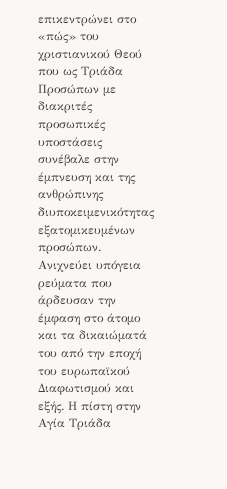επικεντρώνει στο «πώς» του χριστιανικού Θεού που ως Τριάδα Προσώπων με διακριτές προσωπικές υποστάσεις συνέβαλε στην έμπνευση και της ανθρώπινης διυποκειμενικότητας εξατομικευμένων προσώπων. Ανιχνεύει υπόγεια ρεύματα που άρδευσαν την έμφαση στο άτομο και τα δικαιώματά του από την εποχή του ευρωπαϊκού Διαφωτισμού και εξής. Η πίστη στην Αγία Τριάδα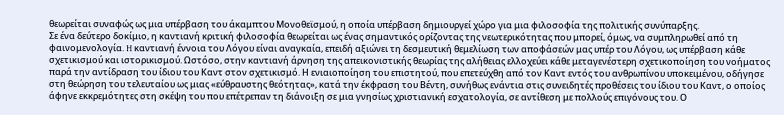θεωρείται συναφώς ως μια υπέρβαση του άκαμπτου Μονοθεϊσμού, η οποία υπέρβαση δημιουργεί χώρο για μια φιλοσοφία της πολιτικής συνύπαρξης.
Σε ένα δεύτερο δοκίμιο, η καντιανή κριτική φιλοσοφία θεωρείται ως ένας σημαντικός ορίζοντας της νεωτερικότητας που μπορεί, όμως, να συμπληρωθεί από τη φαινομενολογία. H καντιανή έννοια του Λόγου είναι αναγκαία, επειδή αξιώνει τη δεσμευτική θεμελίωση των αποφάσεών μας υπέρ του Λόγου, ως υπέρβαση κάθε σχετικισμού και ιστορικισμού. Ωστόσο, στην καντιανή άρνηση της απεικονιστικής θεωρίας της αλήθειας ελλοχεύει κάθε μεταγενέστερη σχετικοποίηση του νοήματος παρά την αντίδραση του ίδιου του Καντ στον σχετικισμό. Η ενιαιοποίηση του επιστητού, που επετεύχθη από τον Καντ εντός του ανθρωπίνου υποκειμένου, οδήγησε στη θεώρηση του τελευταίου ως μιας «εύθραυστης θεότητας», κατά την έκφραση του Βέντη, συνήθως ενάντια στις συνειδητές προθέσεις του ίδιου του Καντ, ο οποίος άφηνε εκκρεμότητες στη σκέψη του που επέτρεπαν τη διάνοιξη σε μια γνησίως χριστιανική εσχατολογία, σε αντίθεση με πολλούς επιγόνους του. Ο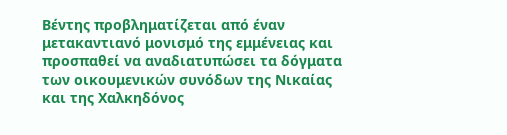Βέντης προβληματίζεται από έναν μετακαντιανό μονισμό της εμμένειας και προσπαθεί να αναδιατυπώσει τα δόγματα των οικουμενικών συνόδων της Νικαίας και της Χαλκηδόνος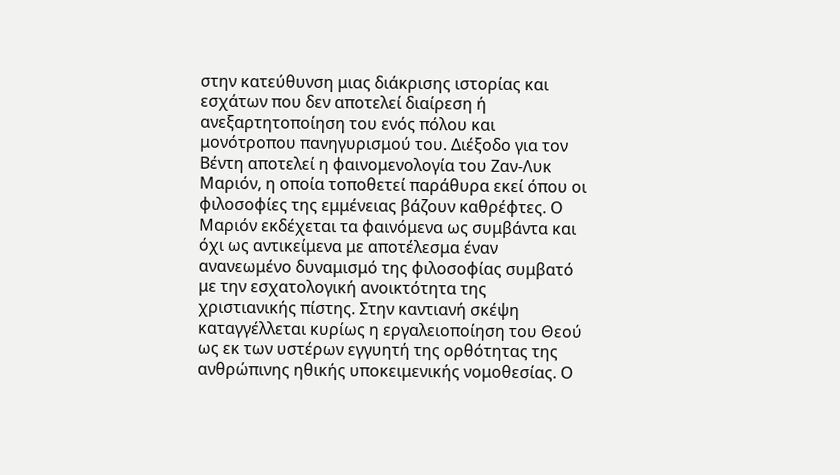στην κατεύθυνση μιας διάκρισης ιστορίας και εσχάτων που δεν αποτελεί διαίρεση ή ανεξαρτητοποίηση του ενός πόλου και μονότροπου πανηγυρισμού του. Διέξοδο για τον Βέντη αποτελεί η φαινομενολογία του Ζαν-Λυκ Μαριόν, η οποία τοποθετεί παράθυρα εκεί όπου οι φιλοσοφίες της εμμένειας βάζουν καθρέφτες. Ο Μαριόν εκδέχεται τα φαινόμενα ως συμβάντα και όχι ως αντικείμενα με αποτέλεσμα έναν ανανεωμένο δυναμισμό της φιλοσοφίας συμβατό με την εσχατολογική ανοικτότητα της χριστιανικής πίστης. Στην καντιανή σκέψη καταγγέλλεται κυρίως η εργαλειοποίηση του Θεού ως εκ των υστέρων εγγυητή της ορθότητας της ανθρώπινης ηθικής υποκειμενικής νομοθεσίας. Ο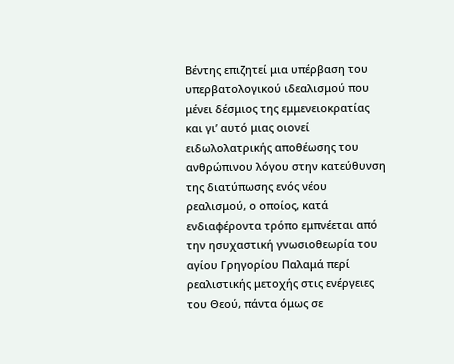Βέντης επιζητεί μια υπέρβαση του υπερβατολογικού ιδεαλισμού που μένει δέσμιος της εμμενειοκρατίας και γι’ αυτό μιας οιονεί ειδωλολατρικής αποθέωσης του ανθρώπινου λόγου στην κατεύθυνση της διατύπωσης ενός νέου ρεαλισμού, ο οποίος, κατά ενδιαφέροντα τρόπο εμπνέεται από την ησυχαστική γνωσιοθεωρία του αγίου Γρηγορίου Παλαμά περί ρεαλιστικής μετοχής στις ενέργειες του Θεού, πάντα όμως σε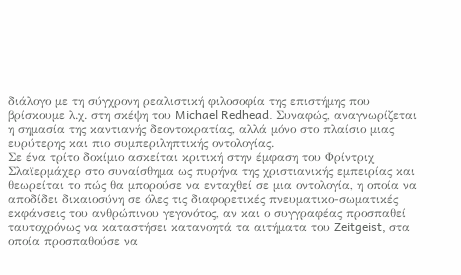διάλογο με τη σύγχρονη ρεαλιστική φιλοσοφία της επιστήμης που βρίσκουμε λ.χ. στη σκέψη του Michael Redhead. Συναφώς, αναγνωρίζεται η σημασία της καντιανής δεοντοκρατίας, αλλά μόνο στο πλαίσιο μιας ευρύτερης και πιο συμπεριληπτικής οντολογίας.
Σε ένα τρίτο δοκίμιο ασκείται κριτική στην έμφαση του Φρίντριχ Σλαϊερμάχερ στο συναίσθημα ως πυρήνα της χριστιανικής εμπειρίας και θεωρείται το πώς θα μπορούσε να ενταχθεί σε μια οντολογία, η οποία να αποδίδει δικαιοσύνη σε όλες τις διαφορετικές πνευματικο-σωματικές εκφάνσεις του ανθρώπινου γεγονότος, αν και ο συγγραφέας προσπαθεί ταυτοχρόνως να καταστήσει κατανοητά τα αιτήματα του Zeitgeist, στα οποία προσπαθούσε να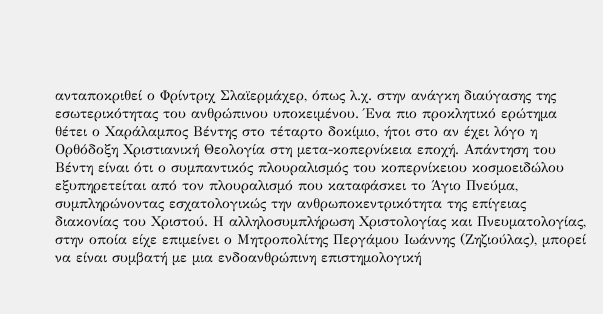ανταποκριθεί ο Φρίντριχ Σλαϊερμάχερ, όπως λ.χ. στην ανάγκη διαύγασης της εσωτερικότητας του ανθρώπινου υποκειμένου. Ένα πιο προκλητικό ερώτημα θέτει ο Χαράλαμπος Βέντης στο τέταρτο δοκίμιο, ήτοι στο αν έχει λόγο η Ορθόδοξη Χριστιανική Θεολογία στη μετα-κοπερνίκεια εποχή. Απάντηση του Βέντη είναι ότι ο συμπαντικός πλουραλισμός του κοπερνίκειου κοσμοειδώλου εξυπηρετείται από τον πλουραλισμό που καταφάσκει το Άγιο Πνεύμα, συμπληρώνοντας εσχατολογικώς την ανθρωποκεντρικότητα της επίγειας διακονίας του Χριστού. Η αλληλοσυμπλήρωση Χριστολογίας και Πνευματολογίας, στην οποία είχε επιμείνει ο Μητροπολίτης Περγάμου Ιωάννης (Ζηζιούλας), μπορεί να είναι συμβατή με μια ενδοανθρώπινη επιστημολογική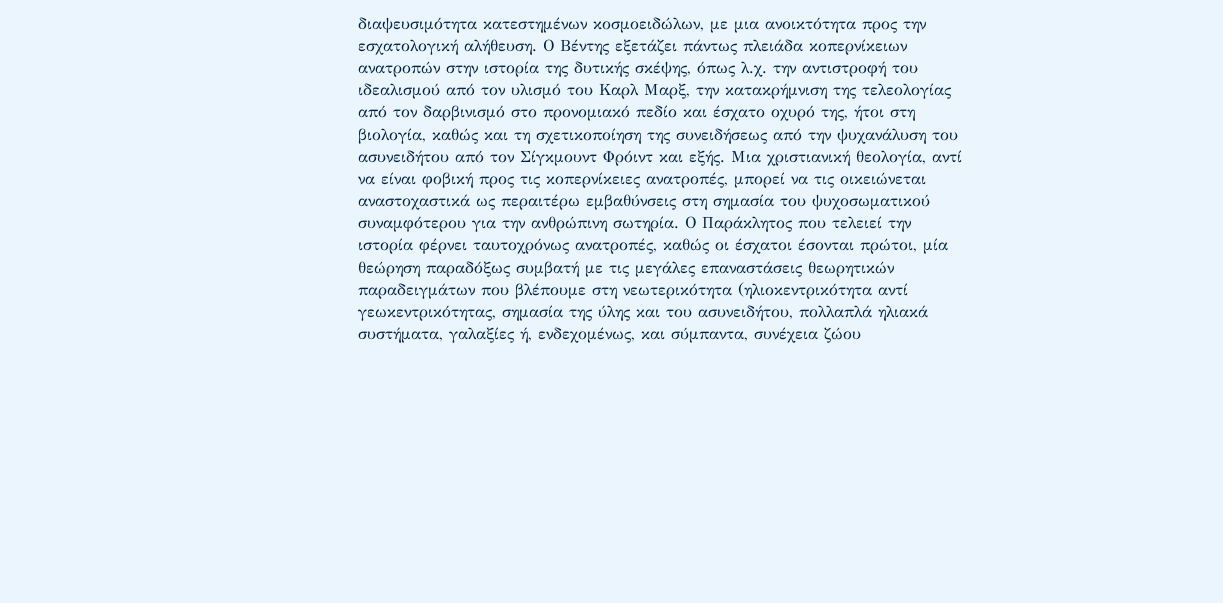διαψευσιμότητα κατεστημένων κοσμοειδώλων, με μια ανοικτότητα προς την εσχατολογική αλήθευση. Ο Βέντης εξετάζει πάντως πλειάδα κοπερνίκειων ανατροπών στην ιστορία της δυτικής σκέψης, όπως λ.χ. την αντιστροφή του ιδεαλισμού από τον υλισμό του Καρλ Μαρξ, την κατακρήμνιση της τελεολογίας από τον δαρβινισμό στο προνομιακό πεδίο και έσχατο οχυρό της, ήτοι στη βιολογία, καθώς και τη σχετικοποίηση της συνειδήσεως από την ψυχανάλυση του ασυνειδήτου από τον Σίγκμουντ Φρόιντ και εξής. Μια χριστιανική θεολογία, αντί να είναι φοβική προς τις κοπερνίκειες ανατροπές, μπορεί να τις οικειώνεται αναστοχαστικά ως περαιτέρω εμβαθύνσεις στη σημασία του ψυχοσωματικού συναμφότερου για την ανθρώπινη σωτηρία. Ο Παράκλητος που τελειεί την ιστορία φέρνει ταυτοχρόνως ανατροπές, καθώς οι έσχατοι έσονται πρώτοι, μία θεώρηση παραδόξως συμβατή με τις μεγάλες επαναστάσεις θεωρητικών παραδειγμάτων που βλέπουμε στη νεωτερικότητα (ηλιοκεντρικότητα αντί γεωκεντρικότητας, σημασία της ύλης και του ασυνειδήτου, πολλαπλά ηλιακά συστήματα, γαλαξίες ή, ενδεχομένως, και σύμπαντα, συνέχεια ζώου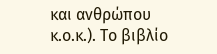και ανθρώπου κ.ο.κ.). Το βιβλίο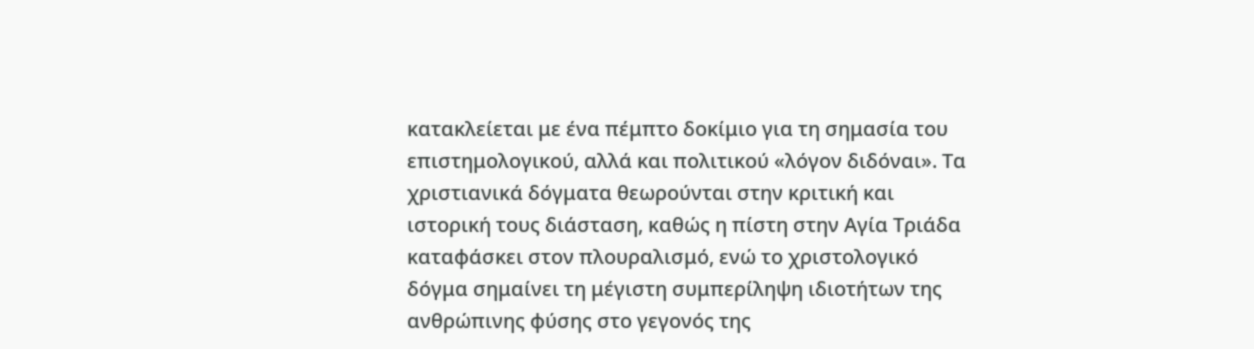κατακλείεται με ένα πέμπτο δοκίμιο για τη σημασία του επιστημολογικού, αλλά και πολιτικού «λόγον διδόναι». Τα χριστιανικά δόγματα θεωρούνται στην κριτική και ιστορική τους διάσταση, καθώς η πίστη στην Αγία Τριάδα καταφάσκει στον πλουραλισμό, ενώ το χριστολογικό δόγμα σημαίνει τη μέγιστη συμπερίληψη ιδιοτήτων της ανθρώπινης φύσης στο γεγονός της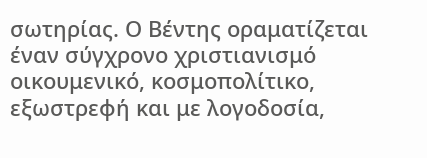σωτηρίας. Ο Βέντης οραματίζεται έναν σύγχρονο χριστιανισμό οικουμενικό, κοσμοπολίτικο, εξωστρεφή και με λογοδοσία,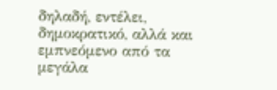δηλαδή, εντέλει, δημοκρατικό, αλλά και εμπνεόμενο από τα μεγάλα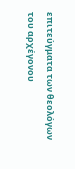επιτεύγματα των θεολόγων του αρχέγονου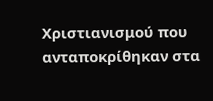Χριστιανισμού που ανταποκρίθηκαν στα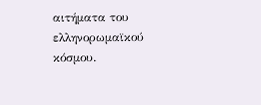αιτήματα του ελληνορωμαϊκού κόσμου.